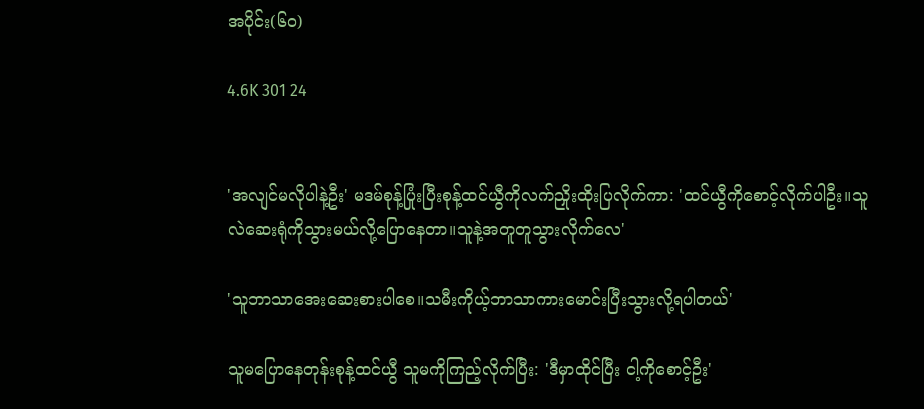အပိုင်း(၆၀)

4.6K 301 24


'အလျင်မလိုပါနဲ့ဦး' မဒမ်စုန့်ပြုံးပြီးစုန့်ထင်ယွီကိုလက်ညှိုးထိုးပြလိုက်ကာ: 'ထင်ယွီကိုစောင့်လိုက်ပါဦး။သူလဲဆေးရုံကိုသွားမယ်လို့ပြောနေတာ။သူနဲ့အတူတူသွားလိုက်လေ'

'သူဘာသာအေးဆေးစားပါစေ။သမီးကိုယ့်ဘာသာကားမောင်းပြီးသွားလို့ရပါတယ်'

သူမပြောနေတုန်းစုန့်ထင်ယွီ သူမကိုကြည့်လိုက်ပြီး: 'ဒီမှာထိုင်ပြီး ငါ့ကိုစောင့်ဦး'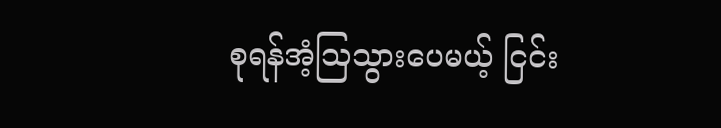စုရန်အံ့ဩသွားပေမယ့် ငြင်း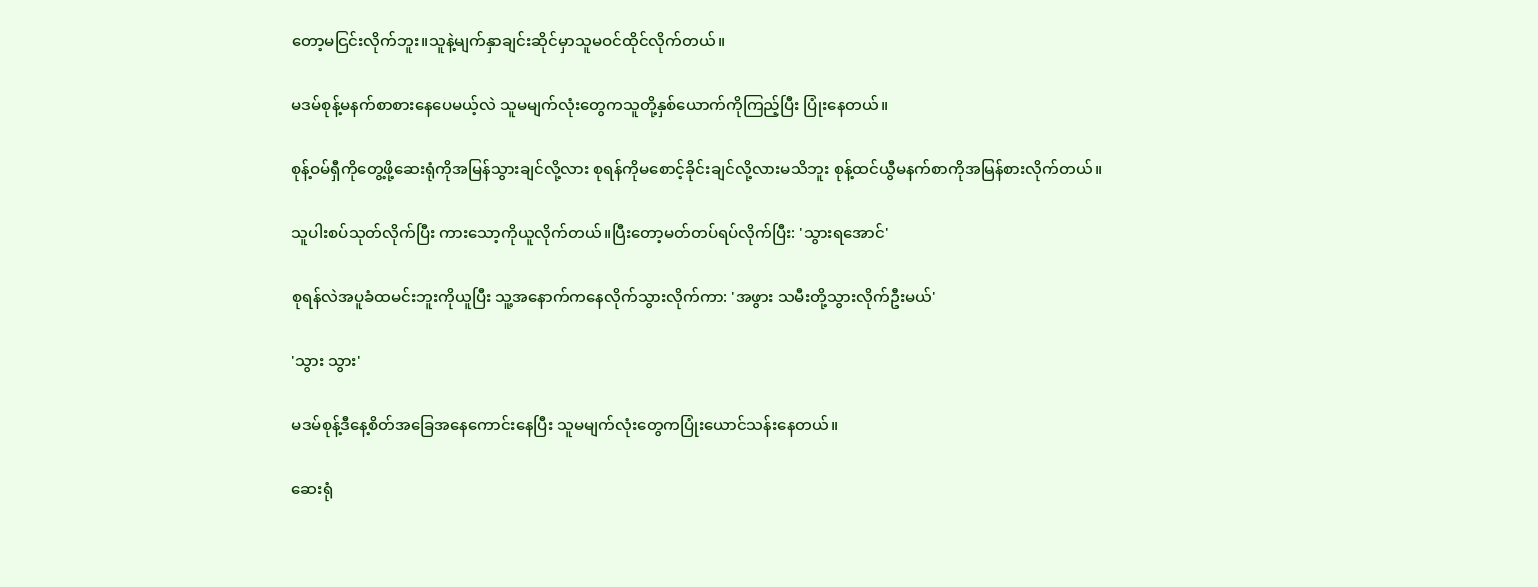တော့မငြင်းလိုက်ဘူး။သူနဲ့မျက်နှာချင်းဆိုင်မှာသူမဝင်ထိုင်လိုက်တယ်။

မဒမ်စုန့်မနက်စာစားနေပေမယ့်လဲ သူမမျက်လုံးတွေကသူတို့နှစ်ယောက်ကိုကြည့်ပြီး ပြုံးနေတယ်။

စုန့်ဝမ်ရှီ‌ကိုတွေ့ဖို့ဆေးရုံကိုအမြန်သွားချင်လို့လား စုရန်ကိုမစောင့်ခိုင်းချင်လို့လားမသိဘူး စုန့်ထင်ယွီမနက်စာကိုအမြန်စားလိုက်တယ်။

သူပါးစပ်သုတ်လိုက်ပြီး ကားသော့ကိုယူလိုက်တယ်။ပြီးတော့မတ်တပ်ရပ်လိုက်ပြီး: 'သွားရအောင်'

စုရန်လဲအပူခံထမင်းဘူးကိုယူပြီး သူ့အနောက်ကနေလိုက်သွားလိုက်ကာ: 'အဖွား သမီးတို့သွားလိုက်ဦးမယ်'

'သွား သွား'

မဒမ်စုန့်ဒီနေ့စိတ်အခြေအနေကောင်းနေပြီး သူမမျက်လုံးတွေကပြုံးယောင်သန်းနေတယ်။

ဆေးရုံ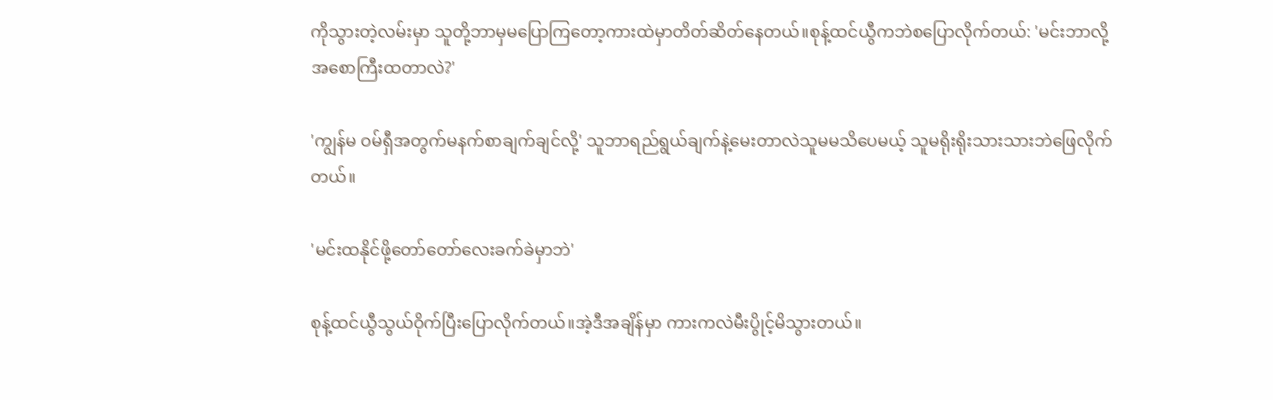ကိုသွားတဲ့လမ်းမှာ သူတို့ဘာမှမပြောကြတော့ကားထဲမှာတိတ်ဆိတ်နေတယ်။စုန့်ထင်ယွီကဘဲစပြောလိုက်တယ်: 'မင်းဘာလို့အစောကြီးထတာလဲ?'

'ကျွန်မ ဝမ်ရှီအတွက်မနက်စာချက်ချင်လို့' သူဘာရည်ရွယ်ချက်နဲ့မေးတာလဲသူမမသိပေမယ့် သူမရိုးရိုးသားသားဘဲဖြေလိုက်တယ်။

'မင်းထနိုင်ဖို့တော်တော်လေးခက်ခဲမှာဘဲ'

စုန့်ထင်ယွီသွယ်ဝိုက်ပြီးပြောလိုက်တယ်။အဲ့ဒီအချိန်မှာ ကားကလဲမီးပွိုင့်မိသွားတယ်။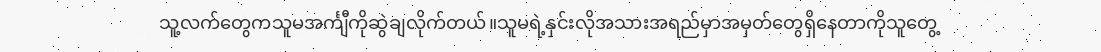သူ့လက်တွေကသူမအင်္ကျီကိုဆွဲချလိုက်တယ်။သူမရဲ့နှင်းလိုအသားအရည်မှာအမှတ်တွေရှိ‌နေတာကိုသူတွေ့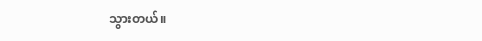သွားတယ်။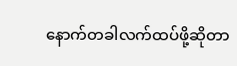နောက်တခါလက်ထပ်ဖို့ဆိုတာ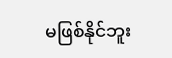မဖြစ်နိုင်ဘူး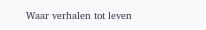Waar verhalen tot leven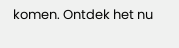komen. Ontdek het nu